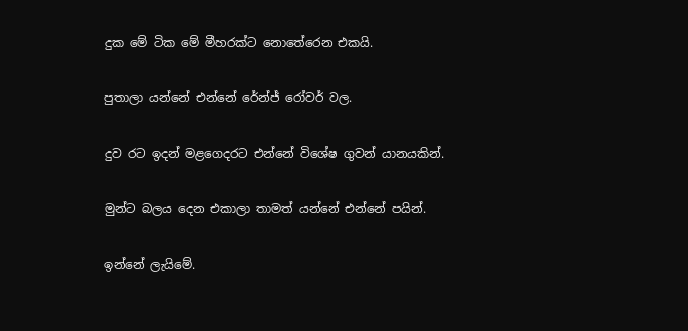දුක මේ ටික මේ මීහරක්ට නොතේරෙන එකයි.

පුතාලා යන්නේ එන්නේ රේන්ජ් රෝවර් වල.

දුව රට ඉදන් මළගෙදරට එන්නේ විශේෂ ගුවන් යානයකින්.

මුන්ට බලය දෙන එකාලා තාමත් යන්නේ එන්නේ පයින්.

ඉන්නේ ලැයිමේ.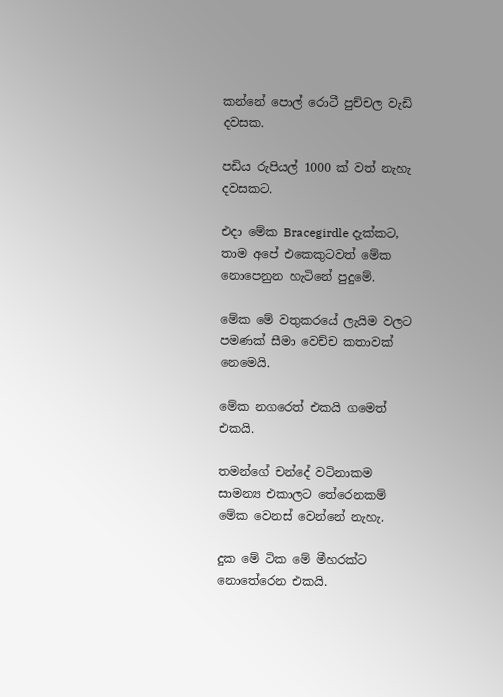කන්නේ පොල් රොටී පුච්චල වැඩි දවසක.

පඩිය රුපියල් 1000 ක් වත් නැහැ දවසකට.

එදා මේක Bracegirdle දැක්කට, තාම අපේ එකෙකුටවත් මේක නොපෙනුන හැටිනේ පුදුමේ.

මේක මේ වතුකරයේ ලැයිම වලට පමණක් සීමා වෙච්ච කතාවක් නෙමෙයි.

මේක නගරෙත් එකයි ගමෙත් එකයි.

තමන්ගේ චන්දේ වටිනාකම සාමන්‍ය එකාලට තේරෙනකම් මේක වෙනස් වෙන්නේ නැහැ.

දුක මේ ටික මේ මීහරක්ට නොතේරෙන එකයි.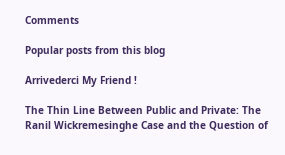Comments

Popular posts from this blog

Arrivederci My Friend !

The Thin Line Between Public and Private: The Ranil Wickremesinghe Case and the Question of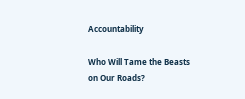Accountability

Who Will Tame the Beasts on Our Roads?